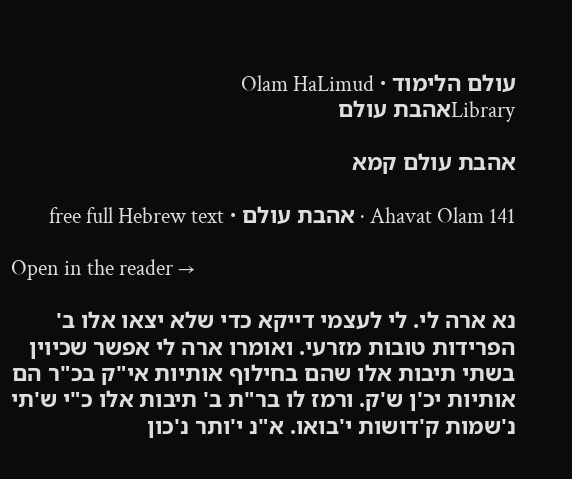עולם הלימוד · Olam HaLimud
Libraryאהבת עולם

אהבת עולם קמא

Ahavat Olam 141 · אהבת עולם · free full Hebrew text

Open in the reader →

נא ארה לי. לי לעצמי דייקא כדי שלא יצאו אלו ב' הפרידות טובות מזרעי. ואומרו ארה לי אפשר שכיוין בשתי תיבות אלו שהם בחילוף אותיות אי"ק בכ"ר הם אותיות יכ'ן ש'ק. ורמז לו בר"ת ב' תיבות אלו כ"י ש'תי נ'שמות ק'דושות י'בואו. א"נ י'ותר נ'כון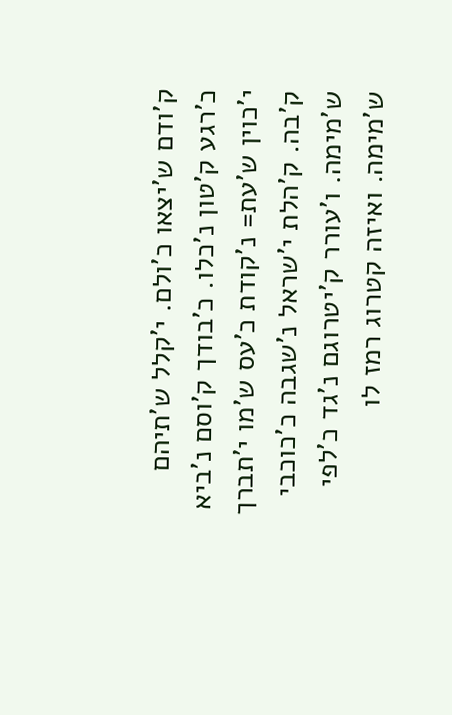ק'ודם ש'יצאו כ'ולם. י'קלל ש'תיהם כ'רגע ק'טון נ'כלו. כ'בודך ק'וסם נ'ביא י'כוין ש'עת= נ'קודת כ'עס ש'מו י'תברך ק'בה. ק'הלת י'שראל נ'שגבה כ'כוכבי ש'מימה. ו'עורר ק'יטרוגם נ'גד כ'לפי ש'מימה. ואיזה קטרוג רמז לו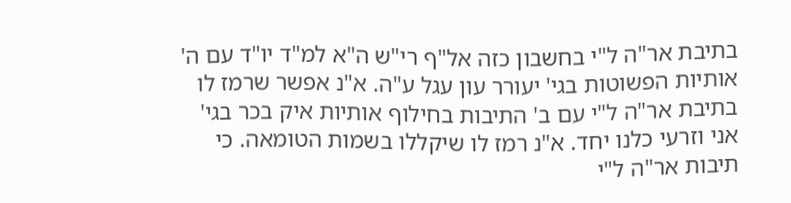בתיבת אר"ה ל"י בחשבון כזה אל"ף רי"ש ה"א למ"ד יו"ד עם ה' אותיות הפשוטות בגי' יעורר עון עגל ע"ה. א"נ אפשר שרמז לו בתיבת אר"ה ל"י עם ב' התיבות בחילוף אותיות איק בכר בגי' אני וזרעי כלנו יחד. א"נ רמז לו שיקללו בשמות הטומאה. כי תיבות אר"ה ל"י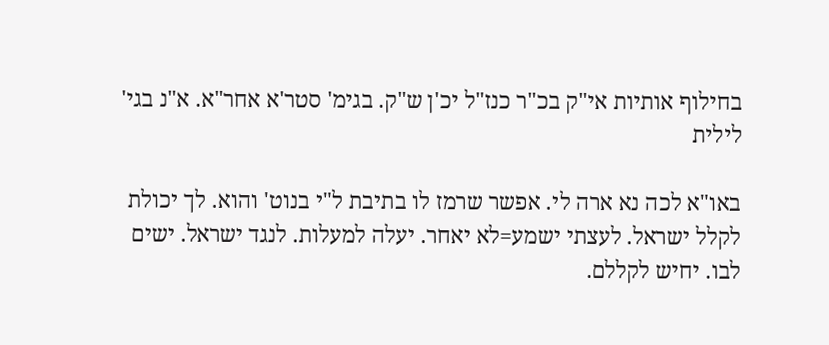בחילוף אותיות אי"ק בכ"ר כנז"ל יכ'ן ש"ק. בגימ' סטר'א אחר"א. א"נ בגי' לילית

באו"א לכה נא ארה לי. אפשר שרמז לו בתיבת ל"י בנוט' והוא. לך יכולת לקלל ישראל. לעצתי ישמע=לא יאחר. יעלה למעלות. לנגד ישראל. ישים לבו. יחיש לקללם.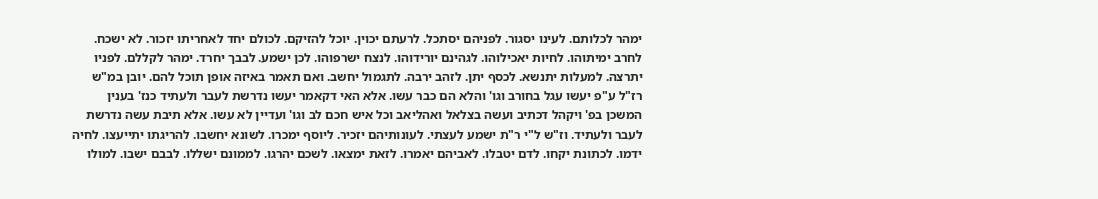ימהר לכלותם. לעינו יסגור. לפניהם יסתכל. לרעתם יכוין. יוכל להזיקם. לכולם יחד לאחריתו יזכור. לא ישכח. לחרב ימיתוהו. לחיות יאכילוהו. לגהינם יורידוהו. לנצח ישרפוהו. לכן ישמע. לבבך יחרד. ימהר לקללם. לפניו יתרצה. למעלות יתנשא. לכסף יתן. לזהב ירבה. לתגמול יחשב. ואם תאמר באיזה אופן תוכל להם. יובן במ"ש רז"ל ע"פ יעשו עגל בחורב וגו' והלא הם כבר עשו. אלא האי דקאמר יעשו נדרשת לעבר ולעתיד כנז' בענין המשכן בפ' ויקהל דכתיב ועשה בצלאל ואהליאב וכל איש חכם לב וגו' ועדיין לא עשו. אלא תיבת עשה נדרשת לעבר ולעתיד. וז"ש ל"י ר"ת ישמע לעצתי. לעונותיהם יזכיר. ליוסף ימכרו. לשונא יחשבו. להריגתו יתייעצו. לחיה ידמו. לכתונת יקחו. לדם יטבלו. לאביהם יאמרו. לזאת ימצאו. לשכם יהרגו. לממונם ישללו. לבבם ישבו. למולו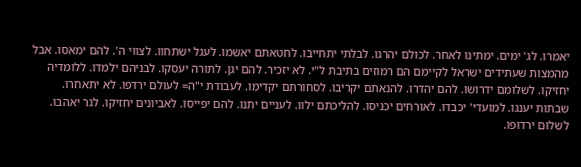יאמרו. לג' ימים. ימתינו לאחר. לכולם יהרגו. לבלתי יתחייבו. לחטאתם יאשמו. לעגל ישתחוו. לצווי ה'. להם ימאסו. אבל מהמצות שעתידים ישראל לקיימם הם רמוזים בתיבת ל"י. לא יזכיר. להם יגן. לתורה יעסקו. לבניהם ילמדו. ללומדיה יחזיקו. לשלומם ידרושו. להם יהדרו. להנאתם יקריבו. לסחורתם יקדימו. לעבודת י"ה= לעולם ירדפו. לא יתאחרו. שבתות יענגו. למועדי' יכבדו. לאורחים יכניסו. להליכתם ילוו. לעניים יתנו. להם יפייסו. לאביונים יחזיקו. לגר יאהבו. לשלום ירדופו.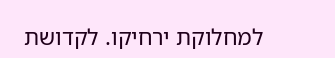למחלוקת ירחיקו. לקדושת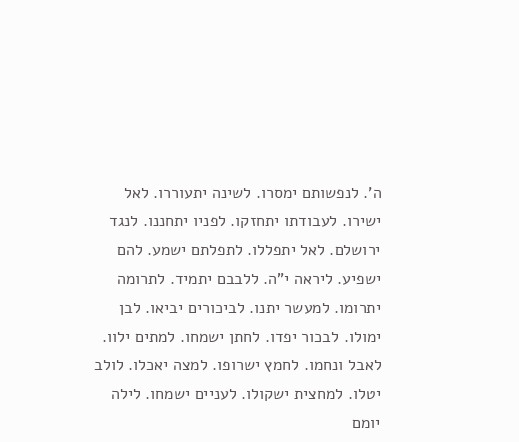ה'. לנפשותם ימסרו. לשינה יתעוררו. לאל ישירו. לעבודתו יתחזקו. לפניו יתחננו. לנגד ירושלם. לאל יתפללו. לתפלתם ישמע. להם ישפיע. ליראה י"ה. ללבבם יתמיד. לתרומה יתרומו. למעשר יתנו. לביכורים יביאו. לבן ימולו. לבכור יפדו. לחתן ישמחו. למתים ילוו. לאבל ונחמו. לחמץ ישרופו. למצה יאכלו. לולב יטלו. למחצית ישקולו. לעניים ישמחו. לילה יומם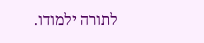לתורה ילמודו.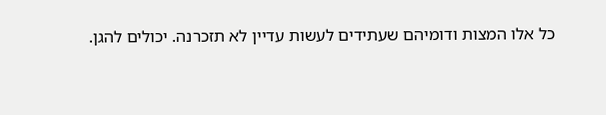כל אלו המצות ודומיהם שעתידים לעשות עדיין לא תזכרנה. יכולים להגן.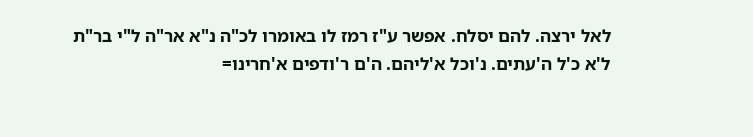לאל ירצה. להם יסלח. אפשר ע"ז רמז לו באומרו לכ"ה נ"א אר"ה ל"י בר"ת ל'א כ'ל ה'עתים. נ'וכל א'ליהם. ה'ם ר'ודפים א'חרינו=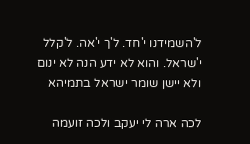ל'השמידנו י'חד. ל'ך י'אה. ל'קלל י'שראל. והוא לא ידע הנה לא ינום ולא יישן שומר ישראל בתמיהא

לכה ארה לי יעקב ולכה זועמה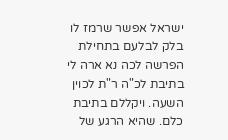ישראל אפשר שרמז לו בלק לבלעם בתחילת הפרשה לכה נא ארה לי בתיבת לכ"ה ר"ת לכוין השעה. ויקללם בתיבת כלם. שהיא הרגע של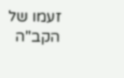זעמו של הקב"ה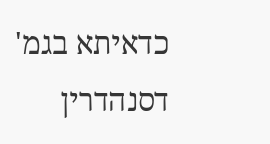כדאיתא בגמ' דסנהדרין